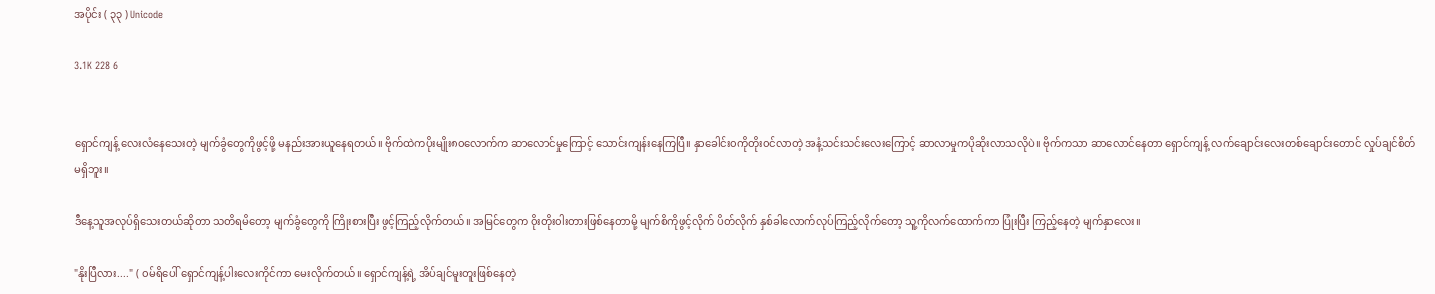အပိုင်း ( ၃၃ ) Unicode

3.1K 228 6


ရှောင်ကျန့် လေးလံနေသေးတဲ့ မျက်ခွံတွေကိုဖွင့်ဖို့ မနည်းအားယူနေရတယ်။ ဗိုက်ထဲကပိုးမျိုး၈၀လောက်က ဆာလောင်မှုကြောင့် သောင်းကျန်းနေကြပြီ။ နှာခေါင်း၀ကိုတိုး၀င်လာတဲ့ အနံ့သင်းသင်းလေးကြောင့် ဆာလာမှုကပိုဆိုးလာသလိုပဲ။ ဗိုက်ကသာ ဆာလောင်နေတာ ရှောင်ကျန့် လက်ချောင်းလေးတစ်ချောင်းတောင် လှုပ်ချင်စိတ်မရှိဘူး။

ဒီနေ့သူအလုပ်ရှိသေးတယ်ဆိုတာ သတိရမိတော့ မျက်ခွံတွေကို ကြိုးစားပြီး ဖွင့်ကြည့်လိုက်တယ်။ အမြင်တွေက ၀ိုးတိုး၀ါးတားဖြစ်နေတာမို့ မျက်စိကိုဖွင့်လိုက် ပိတ်လိုက် နှစ်ခါလောက်လုပ်ကြည့်လိုက်တော့ သူ့ကိုလက်ထောက်ကာ ပြုံးပြီး ကြည့်နေတဲ့ မျက်နှာလေး။

"နိုးပြီလား...." ( ၀မ်ရိပေါ် ရှောင်ကျန့်ပါးလေးကိုင်ကာ မေးလိုက်တယ်။ ရှောင်ကျန့်ရဲ့ အိပ်ချင်မူးတူးဖြစ်နေတဲ့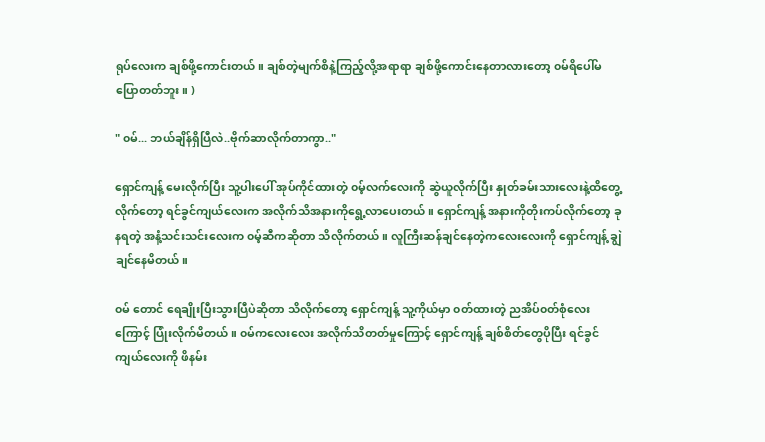ရုပ်လေးက ချစ်ဖို့ကောင်းတယ်။ ချစ်တဲ့မျက်စိနဲ့ကြည့်လို့အရာရာ ချစ်ဖို့ကောင်းနေတာလားတော့ ၀မ်ရိပေါ်မပြောတတ်ဘူး။ )

" ၀မ်... ဘယ်ချိန်ရှိပြီလဲ..ဗိုက်ဆာလိုက်တာကွာ.."

ရှောင်ကျန့် မေးလိုက်ပြီး သူ့ပါးပေါ် အုပ်ကိုင်ထားတဲ့ ၀မ့်လက်လေးကို ဆွဲယူလိုက်ပြီး နှုတ်ခမ်းသားလေးနဲ့ထိတွေ့လိုက်တော့ ရင်ခွင်ကျယ်လေးက အလိုက်သိအနားကိုရွေ့လာပေးတယ်။ ရှောင်ကျန့် အနားကိုတိုးကပ်လိုက်တော့ ခုနရတဲ့ အနံ့သင်းသင်းလေးက ၀မ့်ဆီကဆိုတာ သိလိုက်တယ်။ လူကြီးဆန်ချင်နေတဲ့ကလေးလေးကို ရှောင်ကျန့် ချွဲချင်နေမိတယ်။

၀မ် တောင် ရေချိုးပြီးသွားပြီပဲဆိုတာ သိလိုက်တော့ ရှောင်ကျန့် သူ့ကိုယ်မှာ ၀တ်ထားတဲ့ ညအိပ်၀တ်စုံလေးကြောင့် ပြုံးလိုက်မိတယ်။ ၀မ်ကလေးလေး အလိုက်သိတတ်မှုကြောင့် ရှောင်ကျန့် ချစ်စိတ်တွေပိုပြီး ရင်ခွင်ကျယ်လေးကို ဖိနမ်း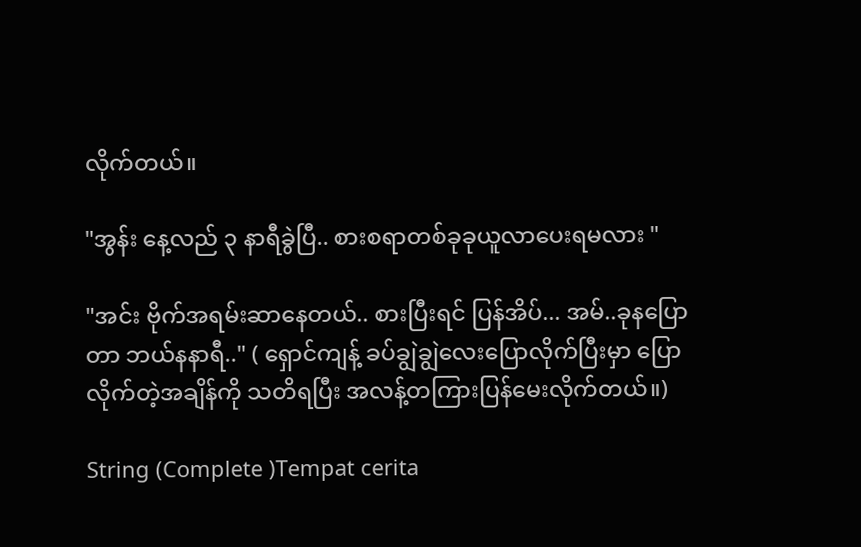လိုက်တယ်။

"အွန်း နေ့လည် ၃ နာရီခွဲပြီ.. စားစရာတစ်ခုခုယူလာပေးရမလား "

"အင်း ဗိုက်အရမ်းဆာနေတယ်.. စားပြီးရင် ပြန်အိပ်... အမ်..ခုနပြောတာ ဘယ်နနာရီ.." ( ရှောင်ကျန့် ခပ်ချွဲချွဲလေးပြောလိုက်ပြီးမှာ ပြောလိုက်တဲ့အချိန်ကို သတိရပြီး အလန့်တကြားပြန်မေးလိုက်တယ်။)

String (Complete )Tempat cerita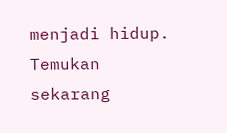menjadi hidup. Temukan sekarang